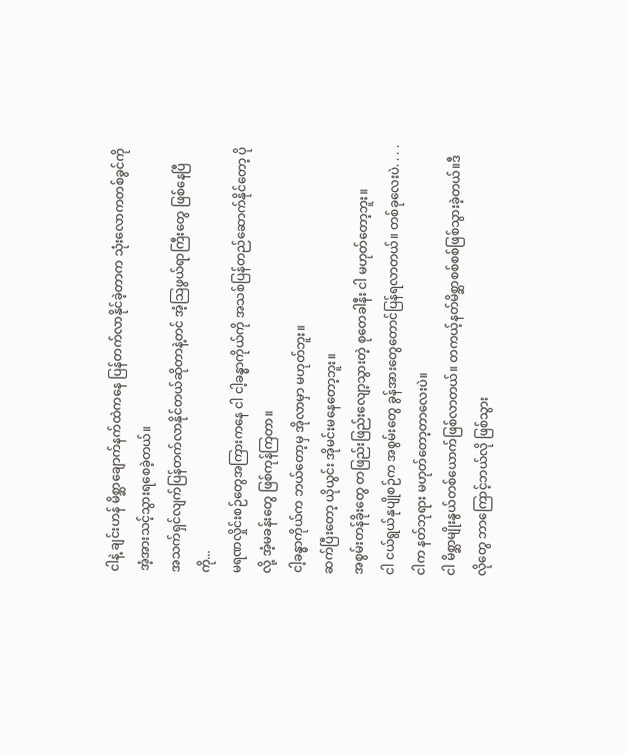ငါနဲ့ ချင်းဟန် မိစ္ဆာချောက်နက်ထဲကနေ ပြန်တက်လာနိုင်ခဲ့တာက သုံးလောကတစ်ခွင်ကို အံ့အားသင့်သွားရစေခဲ့တယ်။
အသက်ရှင်လျက်ပြန်တက်လာနိုင်တယ်ဆိုတာနဲ့တင် အံ့သြဖွယ်ရာကြီးတွေ ဖြစ်နေပြီကို...
မရဏလှိုင်းစဉ်တွေအကြားကနေ ငါ ငါ့ခန္ဓာကိုယ်ကို အသစ်ပြန်တည်ဆောက်နိုင်တော့ ပိုလို့ အံ့မခန်းတွေ ဖြစ်ကုန်ကြတာ။
ငါ့ခန္ဓာကိုယ်က ဘယ်တော့မှ အိုလာမှာ မဟုတ်ဘူး။
ဆက်ပြီးတော့ ယိုယွင်း အိုမင်းမနေတော့ဘူး။
အစွမ်းတန်ခိုးတွေ တဖြည်းဖြည်းလျော့သွားတဲ့ စုတေခါနီး ငါ မဟုတ်တော့ဘူး။
ငါ ငယ်ရွယ်နုပျိုစဉ်က အစွမ်းတွေ ခွန်အားတွေတောင်ပြန်ရလာတယ်။ တစ်ခုလေးပဲ. . . .ငါက နတ်ဘုရား မဟုတ်တော့တာလေးပဲ။
ငါ မိစ္ဆာမျိုးနွယ်တစ်ယောက်ဖြစ်လာတယ်။ တကယ့်နတ်မိစ္ဆာစစ်စစ်ဖြစ်သွားခဲ့တယ်။ဒီလိုတွေ ဘာကြောင့်ဘယ်လို ဖြစ်သွား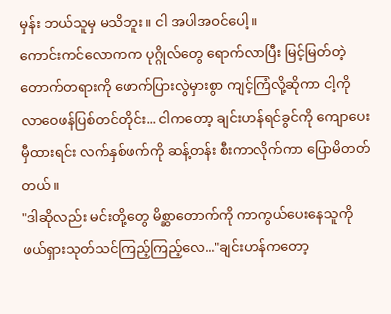မှန်း ဘယ်သူမှ မသိဘူး။ ငါ အပါအဝင်ပေါ့။
ကောင်းကင်လောကက ပုဂ္ဂိုလ်တွေ ရောက်လာပြီး မြင့်မြတ်တဲ့ တောက်တရားကို ဖောက်ပြားလွဲမှားစွာ ကျင့်ကြံလို့ဆိုကာ ငါ့ကို လာဝေဖန်ပြစ်တင်တိုင်း... ငါကတော့ ချင်းဟန်ရင်ခွင်ကို ကျောပေးမှီထားရင်း လက်နှစ်ဖက်ကို ဆန့်တန်း စီးကာလိုက်ကာ ပြောမိတတ်တယ်။
"ဒါဆိုလည်း မင်းတို့တွေ မိစ္ဆာတောက်ကို ကာကွယ်ပေးနေသူကို ဖယ်ရှားသုတ်သင်ကြည့်ကြည့်လေ..."ချင်းဟန်ကတော့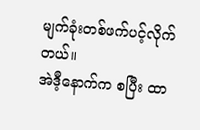မျက်ခုံးတစ်ဖက်ပင့်လိုက်တယ်။
အဲဒီ့နောက်က စပြီး ထာ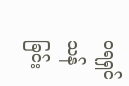ဝရရှင်သန်ခြင်း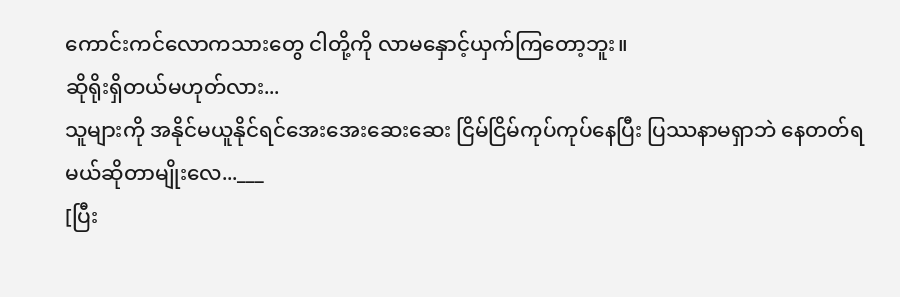ကောင်းကင်လောကသားတွေ ငါတို့ကို လာမနှောင့်ယှက်ကြတော့ဘူး။
ဆိုရိုးရှိတယ်မဟုတ်လား...
သူများကို အနိုင်မယူနိုင်ရင်အေးအေးဆေးဆေး ငြိမ်ငြိမ်ကုပ်ကုပ်နေပြီး ပြဿနာမရှာဘဲ နေတတ်ရမယ်ဆိုတာမျိုးလေ...___
[ပြီး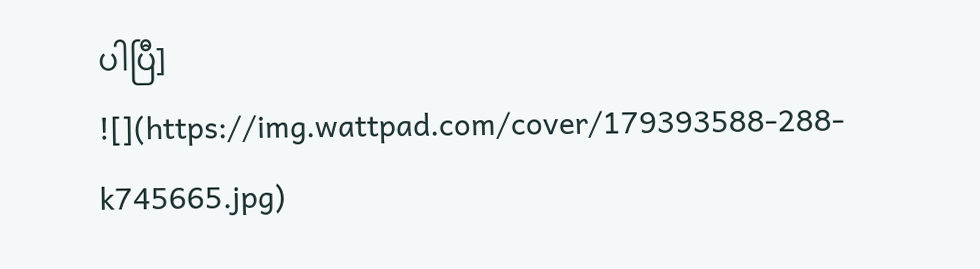ပါပြီ]
![](https://img.wattpad.com/cover/179393588-288-k745665.jpg)